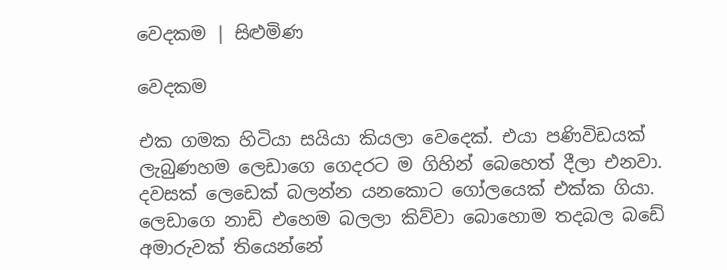වෙදකම | සිළුමිණ

වෙදකම

එක ගමක හිටියා සයියා කියලා වෙදෙක්. එයා පණිවිඩයක් ලැබුණහම ලෙඩාගෙ ගෙදරට ම ගිහින් බෙහෙත් දීලා එනවා. දවසක් ලෙඩෙක් බලන්න යන‍කොට ගෝලයෙක් එක්ක ගියා. ලෙඩාගෙ නාඩි එහෙම බලලා කිව්වා බොහොම තදබල බඩේ අමාරුවක් තියෙන්නේ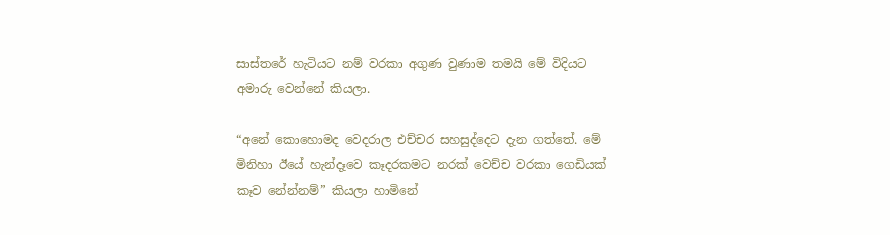සාස්තරේ හැටියට නම් වරකා අගුණ වුණාම තමයි මේ විදියට අමාරු වෙන්නේ කියලා.

“අනේ කොහොමද වෙදරාල එච්චර සහසුද්දෙට දැන ගත්තේ. මේ මිනිහා ඊයේ හැන්දෑවෙ කෑදරකමට නරක් වෙච්ච වරකා ගෙඩියක් කෑව නේන්නම්” කියලා හාමිනේ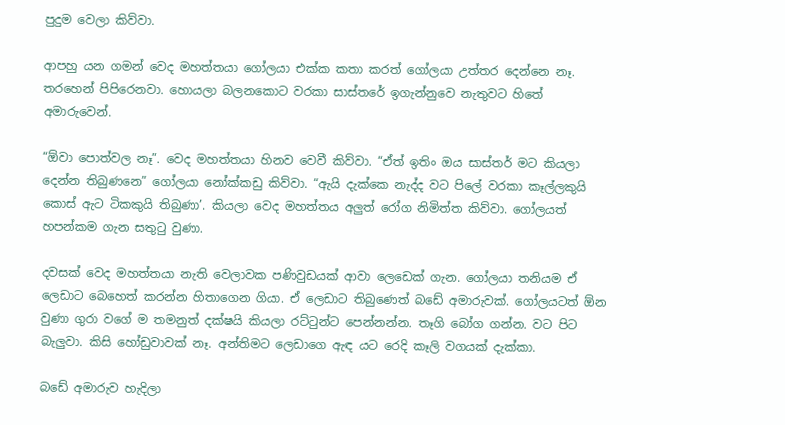පුදුම වෙලා කිව්වා.

ආපහු යන ගමන් වෙද මහත්තයා ගෝලයා එක්ක කතා කරත් ගෝලයා උත්තර දෙන්නෙ නෑ. තරහෙන් පිපිරෙනවා. හොයලා බලන‍කොට වරකා සාස්තරේ ඉගැන්නුවෙ නැතුවට හිතේ අමාරුවෙන්.

“ඕවා පොත්වල නෑ”. වෙද මහත්තයා හිනව වෙවී කිව්වා. “ඒත් ඉතිං ඔය සාස්තර් මට කියලා දෙන්න තිබුණනෙ” ගෝලයා නෝක්කඩු කිව්වා. “ඇයි දැක්කෙ නැද්ද වට පිලේ වරකා කෑල්ලකුයි කොස් ඇට ටිකකුයි තිබුණා’. කියලා වෙද මහත්තය අලුත් රෝග නිමිත්ත කිව්වා. ගෝලයත් හපන්කම ගැන සතුටු වුණා.

දවසක් වෙද මහත්තයා නැති වෙලාවක පණිවුඩයක් ආවා ලෙඩෙක් ගැන. ගෝලයා තනියම ඒ ලෙඩාට බෙහෙත් කරන්න හිතාගෙන ගියා. ඒ ලෙඩාට තිබුණෙත් බඩේ අමාරුවක්. ගෝලයටත් ඕන වුණා ගුරා වගේ ම තමනුත් දක්ෂයි කියලා රට්ටුන්ට පෙන්නන්න. තෑගි බෝග ගන්න. වට පිට බැලුවා. කිසි හෝඩුවාවක් නෑ. අන්තිමට ලෙඩාගෙ ඇඳ යට රෙදි කෑලි වගයක් දැක්කා.

බඩේ අමාරුව හැදිලා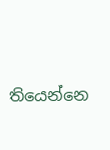තියෙන්නෙ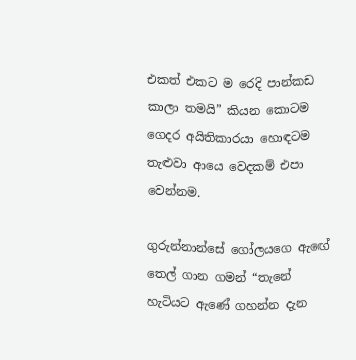එකත් එකට ම රෙදි පාන්කඩ කාලා තමයි” කියන කොටම ගෙදර අයිතිකාරයා හොඳටම තැළුවා ආයෙ වෙදකම් එපා වෙන්නම.

ගුරුන්නාන්සේ ගෝලයගෙ ඇ‍ඟේ තෙල් ගාන ගමන් “තැනේ හැටියට ඇණේ ගහන්න දැන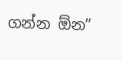ගන්න ඕන”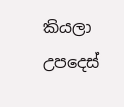කියලා උපදෙස්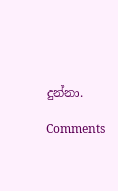දුන්නා.

Comments